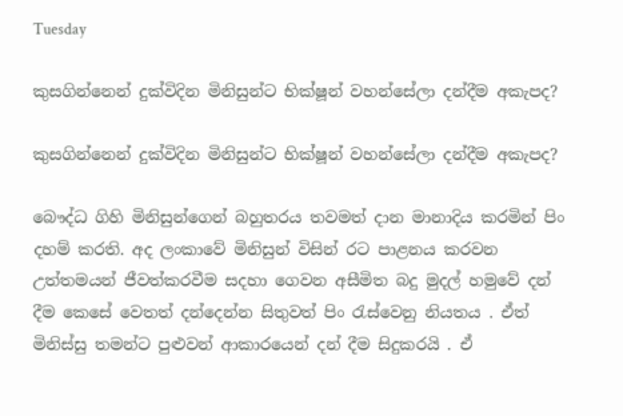Tuesday

කුසගින්නෙන් දුක්විදින මිනිසුන්ට භික්ෂූන් වහන්සේලා දන්දීම අකැපද?

කුසගින්නෙන් දුක්විදින මිනිසුන්ට භික්ෂූන් වහන්සේලා දන්දීම අකැපද?

බෞද්ධ ගිහි මිනිසුන්ගෙන් බහුතරය තවමත් දාන මානාදිය කරමින් ‍පිං දහම් කරති. අද ලංකාවේ මිනිසුන් විසින් රට පාළනය කරවන උත්තමයන් ජීවත්කරවීම සදහා ගෙවන අසීමිත බදු මුදල් හමුවේ දන් දීම කෙසේ වෙතත් දන්දෙන්න සිතුවත් පිං රැස්වෙනු නියතය . ඒත් මිනිස්සු තමන්ට පුළුවන් ආකාරයෙන් දන් දීම සිදුකරයි . ඒ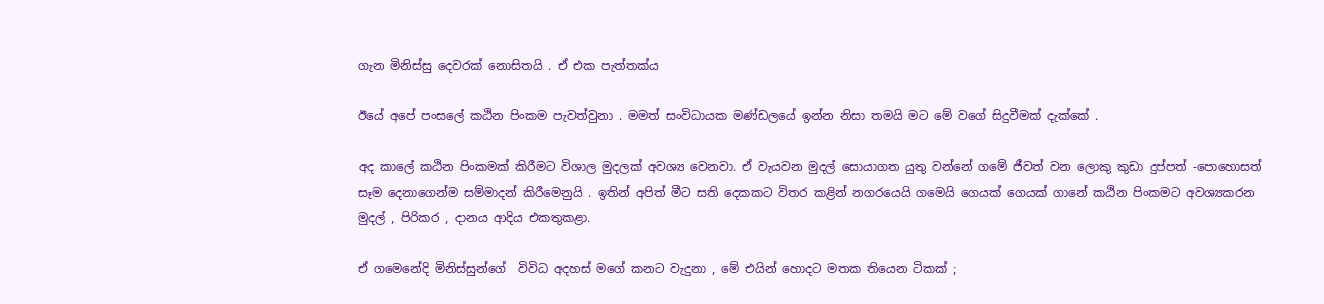ගැන මිනිස්සු දෙවරක් නොසිතයි . ඒ එක පැත්තක්ය

ඊයේ අපේ පංසලේ කඨින පිංකම පැවත්වුනා . මමත් සංවිධායක මණ්ඩලයේ ඉන්න නිසා තමයි මට මේ වගේ සිදුවීමක් දැක්කේ .

අද කාලේ කඨින පිංකමක් කිරීමට විශාල මුදලක් අවශ්‍ය වෙනවා. ඒ වැයවන මුදල් සොයාගත යුතු වන්නේ ගමේ ජීවත් වන ලොකු කුඩා දුප්පත් -පොහොසත් සෑම දෙනාගෙන්ම සම්මාදන් කිරීමෙනුයි . ඉතින් අපිත් මීට සති දෙකකට විතර කළින් නගරයෙයි ගමෙයි ගෙයක් ගෙයක් ගානේ කඨින පිංකමට අවශ්‍යකරන මුදල් , පිරිකර , දානය ආදිය එකතුකළා.

ඒ ගමෙනේදි මිනිස්සුන්ගේ ‍ විවිධ අදහස් මගේ කනට වැදුනා , මේ එයින් හොදට මතක තියෙන ටිකක් ;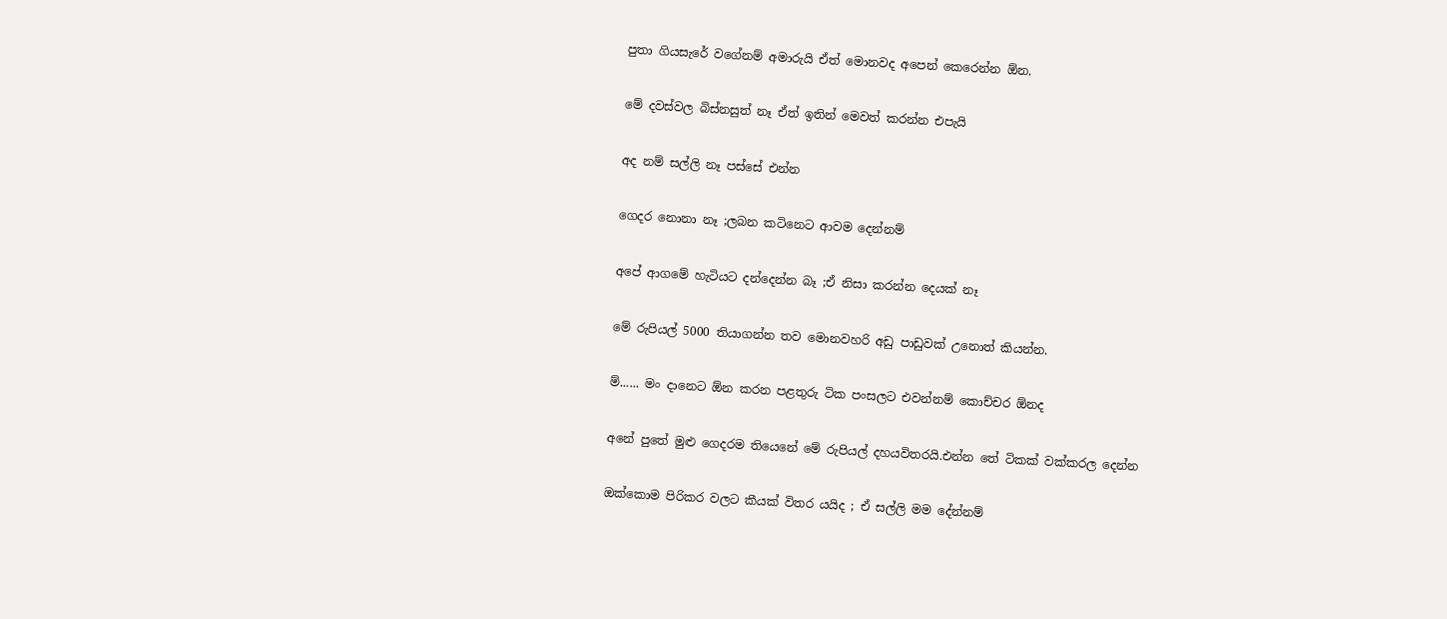පුතා ගියසැරේ වගේනම් අමාරුයි ඒත් මොනවද අපෙන් කෙරෙන්න ඕන.

මේ දවස්වල බිස්නසුත් නෑ ඒත් ඉතින් මෙවත් කරන්න එපැයි

අද නම් සල්ලි නෑ පස්සේ එන්න

ගෙදර නොනා නෑ ;ලබන කටිනෙට ආවම දෙන්නම්

අපේ ආගමේ හැටියට දන්දෙන්න බෑ ;ඒ නිසා කරන්න දෙයක් නෑ

මේ රුපියල් 5000 තියාගන්න තව මොනවහරි අඩු පාඩුවක් උනොත් කියන්න.

ම්...... මං දානෙට ඕන කරන පළතුරු ටික පංසලට එවන්නම් කොච්චර ඕනද

අනේ පුතේ මුළු ගෙදරම තියෙනේ මේ රුපියල් දහයවිතරයි.එන්න තේ ටිකක් වක්කරල දෙන්න

ඔක්කොම පිරිකර වලට කීයක් විතර යයිද ; ඒ සල්ලි මම දේන්නම්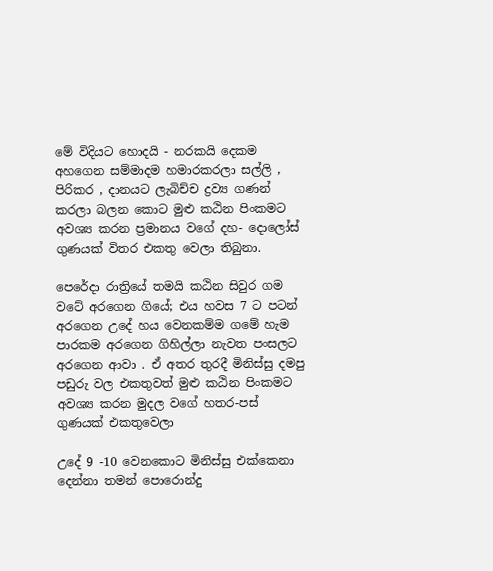මේ විදියට හොදයි - නරකයි දෙකම අහගෙන සම්මාදම හමාරකරලා සල්ලි , පිරිකර , දානයට ලැබිච්ච ද්‍රව්‍ය ගණන් කරලා බලන කොට මුළු කඨින පිංකමට අවශ්‍ය කරන ප්‍රමානය වගේ දහ- දොලෝස් ගුණයක් විතර එකතු වෙලා තිබුනා.

පෙරේදා රාත්‍රියේ තමයි කඨින සිවුර ගම වටේ අරගෙන ගියේ; එය හවස 7 ට පටන් අරගෙන උදේ හය වෙනකම්ම ගමේ හැම පාරකම අරගෙන ගිහිල්ලා නැවත පංසලට අරගෙන ආවා . ඒ අතර තුරදී මිනිස්සු දමපු පඩුරු වල එකතුවත් මුළු කඨින පිංකමට අවශ්‍ය කරන මුදල වගේ හතර-පස් ගුණයක් එකතුවෙලා

උදේ 9 -10 වෙනකොට මිනිස්සු එක්කෙනා දෙන්නා තමන් පොරොන්දු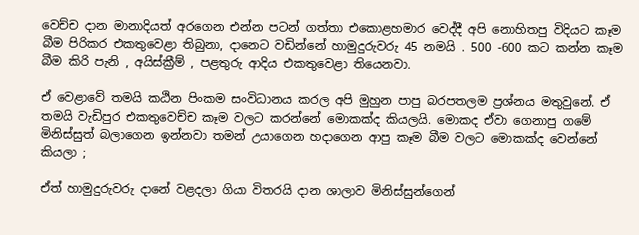වෙච්ච දාන මානාදියත් අරගෙන එන්න පටන් ගත්තා එකොළහමාර වෙද්දී අපි නොහිතපු විදියට කෑම බීම පිරිකර එකතුවෙළා තිබුනා, දානෙට වඩින්නේ හාමුදුරුවරු 45 නමයි . 500 -600 කට කන්න කෑම බීම කිරි පැනි , අයිස්ක්‍රීම් , පළතුරු ආදිය එකතුවෙළා තියෙනවා.

ඒ වෙළාවේ තමයි කඨින පිංකම සංවිධානය කරල අපි මුහුන පාපු බරපතලම ප්‍රශ්නය මතුවුනේ. ඒ තමයි වැඩිපුර එකතුවෙච්ච කෑම වලට කරන්නේ මොකක්ද කියලයි. මොකද ඒවා ගෙනාපු ගමේ මිනිස්සුත් බලාගෙන ඉන්නවා තමන් උයාගෙන හදාගෙන ආපු කෑම බීම වලට මොකක්ද වෙන්නේ කියලා ;

ඒත් හාමුදුරුවරු දානේ වළදලා ගියා විතරයි දාන ශාලාව මිනිස්සුන්ගෙන්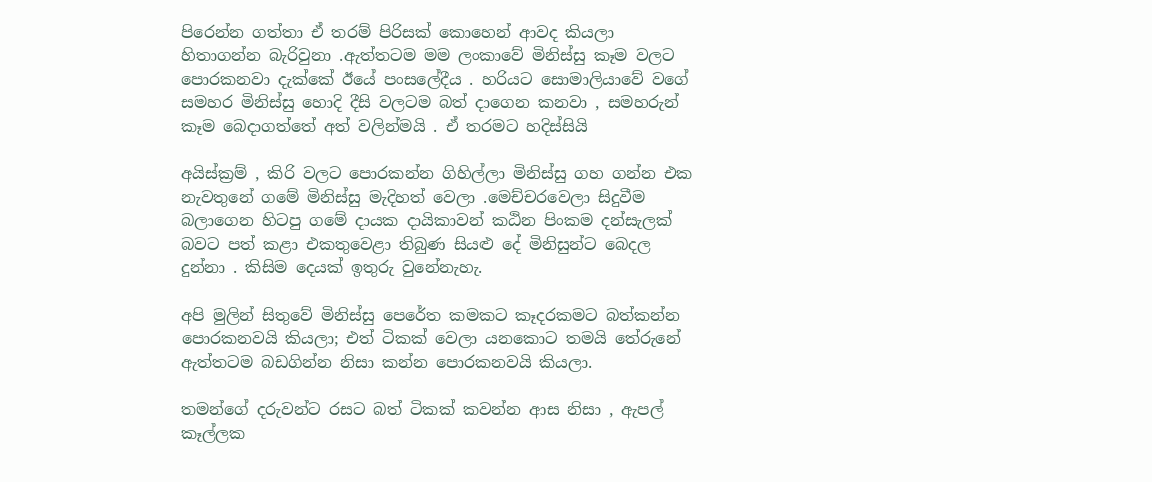පිරෙන්න ගත්තා ඒ තරම් පිරිසක් කොහෙන් ආවද කියලා හිතාගන්න බැරිවුනා .ඇත්තටම මම ලංකාවේ මිනිස්සු කෑම වලට පොරකනවා දැක්කේ ඊයේ පංසලේදීය . හරියට සොමාලියාවේ වගේ සමහර මිනිස්සු හොදි දීසි වලටම බත් දාගෙන කනවා , සමහරුන් කෑම බෙදාගත්තේ අත් වලින්මයි . ඒ තරමට හදිස්සියි

අයිස්ක්‍රම් , කිරි වලට පොරකන්න ගිහිල්ලා මිනිස්සු ගහ ගන්න එක නැවතුනේ ගමේ මිනිස්සු මැදිහත් වෙලා .මෙච්චරවෙලා සිදුවීම බලාගෙන හිටපු ගමේ දායක දායිකාවන් කඨින පිංකම දන්සැලක් බවට පත් කළා එකතුවෙළා තිබුණ සියළු දේ මිනිසුන්ට බෙදල දුන්නා . කිසිම දෙයක් ඉතුරු වුනේනැහැ.

අපි මුලින් සිතුවේ මිනිස්සු පෙරේත කමකට කෑදරකමට බත්කන්න පොරකනවයි කියලා; එත් ටිකක් වෙලා යනකොට තමයි තේරුනේ ඇත්තටම බඩගින්න නිසා කන්න පොරකනවයි කියලා.

තමන්ගේ දරුවන්ට රසට බත් ටිකක් කවන්න ආස නිසා , ඇපල් කෑල්ලක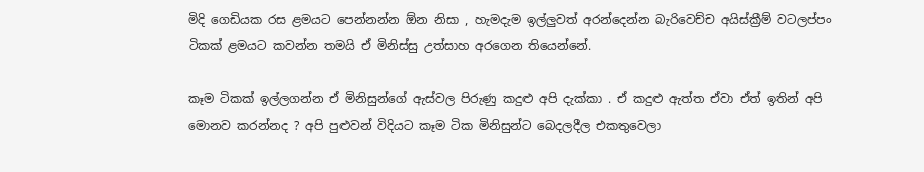මිදි ගෙඩියක රස ළමයට පෙන්නන්න ඕන නිසා , හැමදැම ඉල්ලුවත් අරන්දෙන්න බැරිවෙච්ච අයිස්ක්‍රීම් වටලප්පං ටිකක් ළමයට කවන්න තමයි ඒ මිනිස්සු උත්සාහ අරගෙන තියෙන්නේ.

කෑම ටිකක් ඉල්ලගන්න ඒ මිනිසුන්ගේ ඇස්වල පිරුණු කදුළු අපි දැක්කා . ඒ කදුළු ඇත්ත ඒවා ඒත් ඉතින් අපි මොනව කරන්නද ? අපි පුළුවන් විදියට කෑම ටික මිනිසුන්ට බෙදලදීල එකතුවෙලා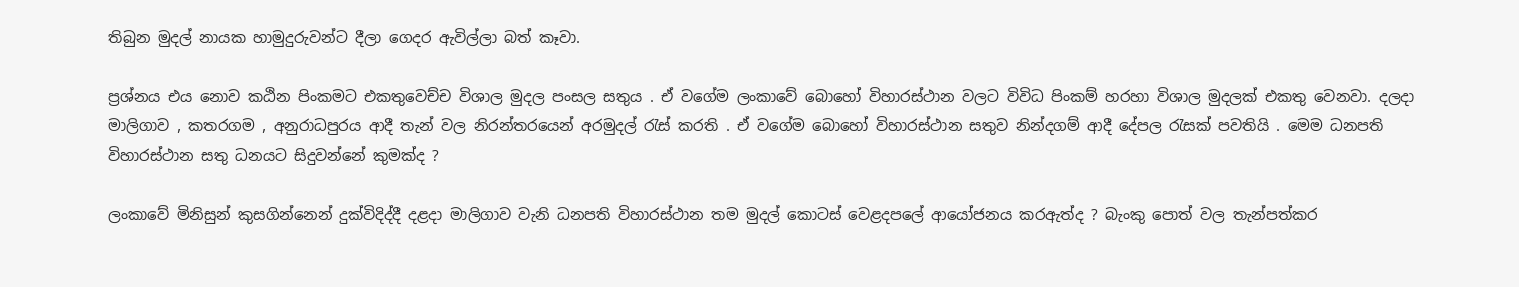තිබුන මුදල් නායක හාමුදුරුවන්ට දීලා ගෙදර ඇවිල්ලා බත් කෑවා.

ප්‍රශ්නය එය නොව කඨින පිංකමට එකතුවෙච්ච විශාල මුදල පංසල සතුය . ඒ වගේම ලංකාවේ බොහෝ විහාරස්ථාන වලට විවිධ පිංකම් හරහා විශාල මුදලක් එකතු වෙනවා. දලදා මාලිගාව , කතරගම , අනුරාධපුරය ආදී තැන් වල නිරන්තරයෙන් අරමුදල් රැස් කරති . ඒ වගේම බොහෝ විහාරස්ථාන සතුව නින්දගම් ආදී දේපල රැසක් පවතියි . මෙම ධනපති විහාරස්ථාන සතු ධනයට සිදුවන්නේ කුමක්ද ?

ලංකාවේ මිනිසුන් කුසගින්නෙන් දුක්විදිද්දී දළදා මාලිගාව වැනි ධනපති විහාරස්ථාන තම මුදල් කොටස් වෙළදපලේ ආයෝජනය කරඇත්ද ? බැංකු පොත් වල තැන්පත්කර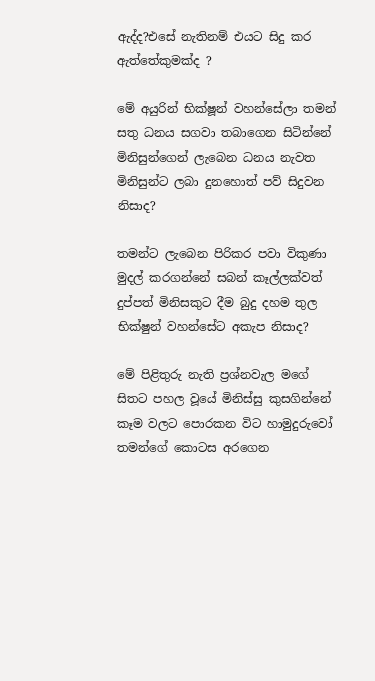ඇද්ද?එසේ නැතිනම් එයට සිදු කර ඇත්තේකුමක්ද ?

මේ අයුරින් භික්ෂූන් වහන්සේලා තමන් සතු ධනය සගවා තබාගෙන සිටින්නේ මිනිසුන්ගෙන් ලැබෙන ධනය නැවත මිනිසුන්ට ලබා දුනහොත් පව් සිදුවන නිසාද?

තමන්ට ලැබෙන පිරිකර පවා විකුණා මුදල් කරගන්නේ සබන් කෑල්ලක්වත් දුප්පත් මිනිසකුට දීම බුදු දහම තුල භික්ෂුන් වහන්සේට අකැප නිසාද?

මේ පිළිතුරු නැති ප්‍රශ්නවැල මගේ සිතට පහල වූයේ මිනිස්සු කුසගින්නේ කෑම වලට පොරකන විට හාමුදුරුවෝ තමන්ගේ කොටස අරගෙන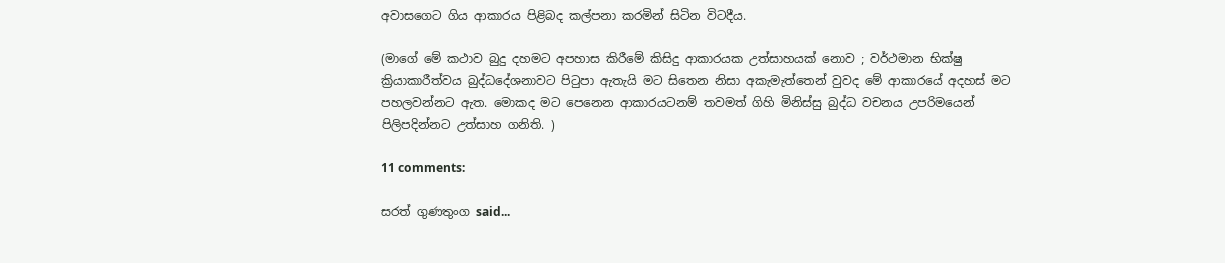අවාසගෙට ගිය ආකාරය පිළිබද කල්පනා කරමින් සිටින විටදීය.

(මාගේ මේ කථාව බුදු දහමට අපහාස කිරීමේ කිසිදු ආකාරයක උත්සාහයක් නොව ; වර්ථමාන භික්ෂු ක්‍රියාකාරීත්වය බුද්ධදේශනාවට පිටුපා ඇතැයි මට සිතෙන නිසා අකැමැත්තෙන් වුවද මේ ආකාරයේ අදහස් මට පහලවන්නට ඇත. මොකද මට පෙනෙන ආකාරයටනම් තවමත් ගිහි මිනිස්සු බුද්ධ වචනය උපරිමයෙන් පිලිපදින්නට උත්සාහ ගනිති. )

11 comments:

සරත් ගුණතුංග said...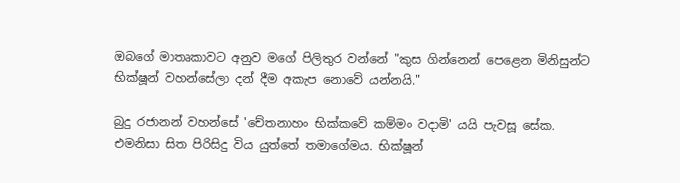ඔබගේ මාතෘකාවට අනුව මගේ පිලිතුර වන්නේ "කුස ගින්නෙන් පෙළෙන මිනිසුන්ට භික්ෂූන් වහන්සේලා දන් දීම අකැප නොවේ යන්නයි."

බුදු රජානන් වහන්සේ 'චේතනාහං භික්කවේ කම්මං වදාමි' යයි පැවසූ සේක. එමනිසා සිත පිරිසිදු විය යුත්තේ තමාගේමය. භික්ෂූන්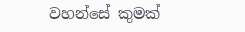වහන්සේ කුමක්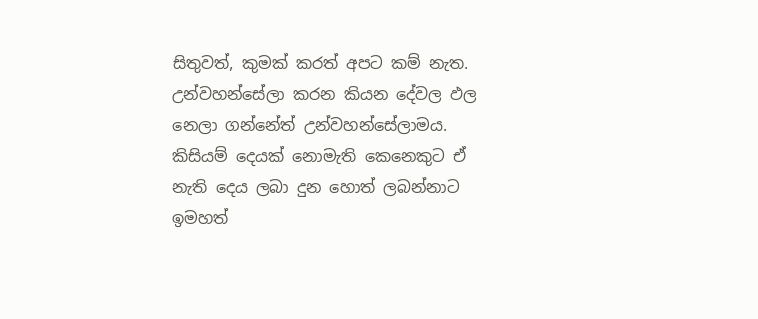සිතුවත්, කුමක් කරත් අපට කම් නැත. උන්වහන්සේලා කරන කියන දේවල ඵල නෙලා ගන්නේත් උන්වහන්සේලාමය. කිසියම් දෙයක් නොමැති කෙනෙකුට ඒ නැති දෙය ලබා දුන හොත් ලබන්නාට ඉමහත්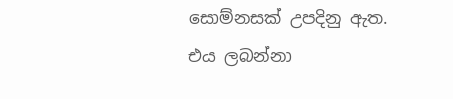සොම්නසක් උපදිනු ඇත. එය ලබන්නා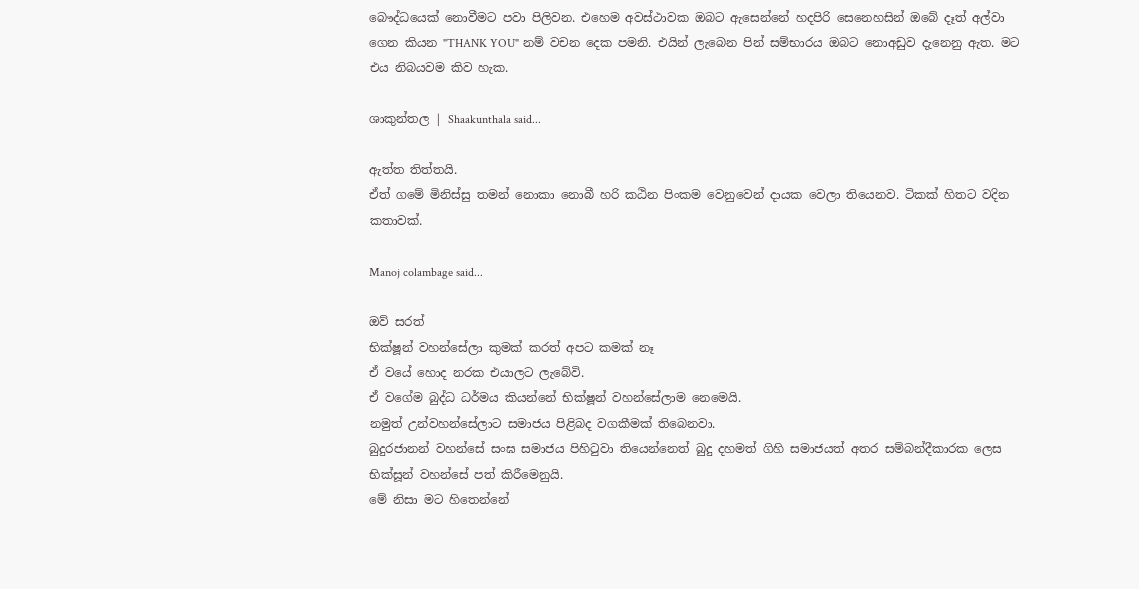බෞද්ධයෙක් නොවීමට පවා පිලිවන. එහෙම අවස්ථාවක ඔබට ඇසෙන්නේ හදපිරි සෙනෙහසින් ඔබේ දෑත් අල්වා ගෙන කියන "THANK YOU" නම් වචන දෙක පමනි. එයින් ලැබෙන පින් සම්භාරය ඔබට නොඅඩුව දැනෙනු ඇත. මට එය නිබයවම කිව හැක.

ශාකුන්තල | Shaakunthala said...

ඇත්ත තිත්තයි.
ඒත් ගමේ මිනිස්සු තමන් නොකා නොබී හරි කඨින පිංකම වෙනුවෙන් දායක වෙලා තියෙනව. ටිකක් හිතට වදින කතාවක්.

Manoj colambage said...

ඔව් සරත්
භික්ෂූන් වහන්සේලා කුමක් කරත් අපට කමක් නෑ
ඒ වයේ හොද නරක එයාලට ලැබේවි.
ඒ වගේම බුද්ධ ධර්මය කියන්නේ භික්ෂූන් වහන්සේලාම නෙමෙයි.
නමුත් උන්වහන්සේලාට සමාජය පිළිබද වගකීමක් තිබෙනවා.
බුදුරජානන් වහන්සේ සංඝ සමාජය පිහිටුවා තියෙන්නෙත් බුදු දහමත් ගිහි සමාජයත් අතර සම්බන්දීකාරක ලෙස භික්සූන් වහන්සේ පත් කිරීමෙනුයි.
මේ නිසා මට හිතෙන්නේ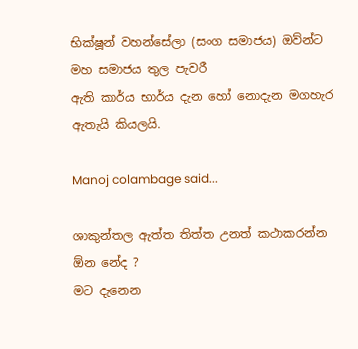භික්ෂූන් වහන්සේලා (සංග සමාජය) ඔව්න්ට මහ සමාජය තුල පැවරී
ඇති කාර්ය භාර්ය දැන හෝ නොදැන මගහැර ඇතැයි කියලයි.

Manoj colambage said...

ශාකුන්තල ඇත්ත තිත්ත උනත් කථාකරන්න ඕන නේද ?
මට දැනෙන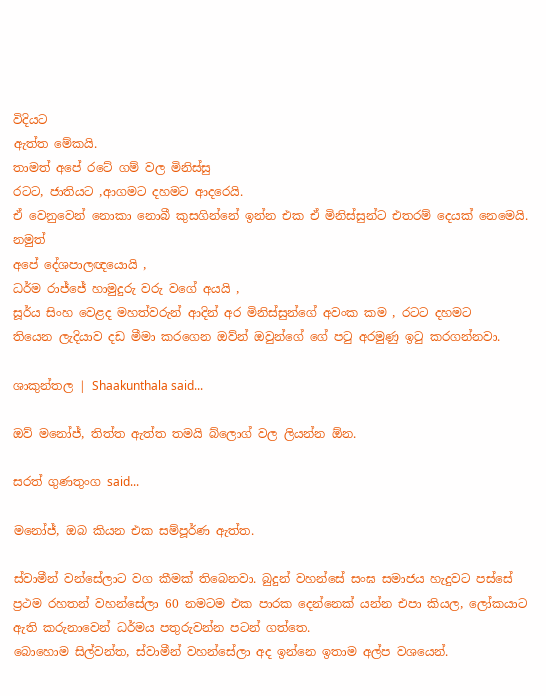විදියට
ඇත්ත මේකයි.
තාමත් අපේ රටේ ගම් වල මිනිස්සු
රටට, ජාතියට ,ආගමට දහමට ආදරෙයි.
ඒ වෙනුවෙන් නොකා නොබී කුසගින්නේ ඉන්න එක ඒ මිනිස්සුන්ට එතරම් දෙයක් නෙමෙයි.
නමුත්
අපේ දේශපාලඥයොයි ,
ධර්ම රාජ්ජේ හාමුදුරු වරු වගේ අයයි ,
සූර්ය සිංහ වෙළද මහත්වරුන් ආදින් අර මිනිස්සුන්ගේ අවංක කම , රටට දහමට
තියෙන ලැදියාව දඩ මීමා කරගෙන ඔව්න් ඔවුන්ගේ ගේ පටු අරමුණු ඉටු කරගන්නවා.

ශාකුන්තල | Shaakunthala said...

ඔව් මනෝජ්, තිත්ත ඇත්ත තමයි බ්ලොග් වල ලියන්න ඕන.

සරත් ගුණතුංග said...

මනෝජ්, ඔබ කියන එක සම්පූර්ණ ඇත්ත.

ස්වාමීන් වන්සේලාට වග කීමක් තිබෙනවා. බුදුන් වහන්සේ සංඝ සමාජය හැදුවට පස්සේ ප්‍රථම රහතන් වහන්සේලා 60 නමටම එක පාරක දෙන්නෙක් යන්න එපා කියල, ලෝකයාට ඇති කරුනාවෙන් ධර්මය පතුරුවන්න පටන් ගත්තෙ.
බොහොම සිල්වන්ත, ස්වාමීන් වහන්සේලා අද ඉන්නෙ ඉතාම අල්ප වශයෙන්.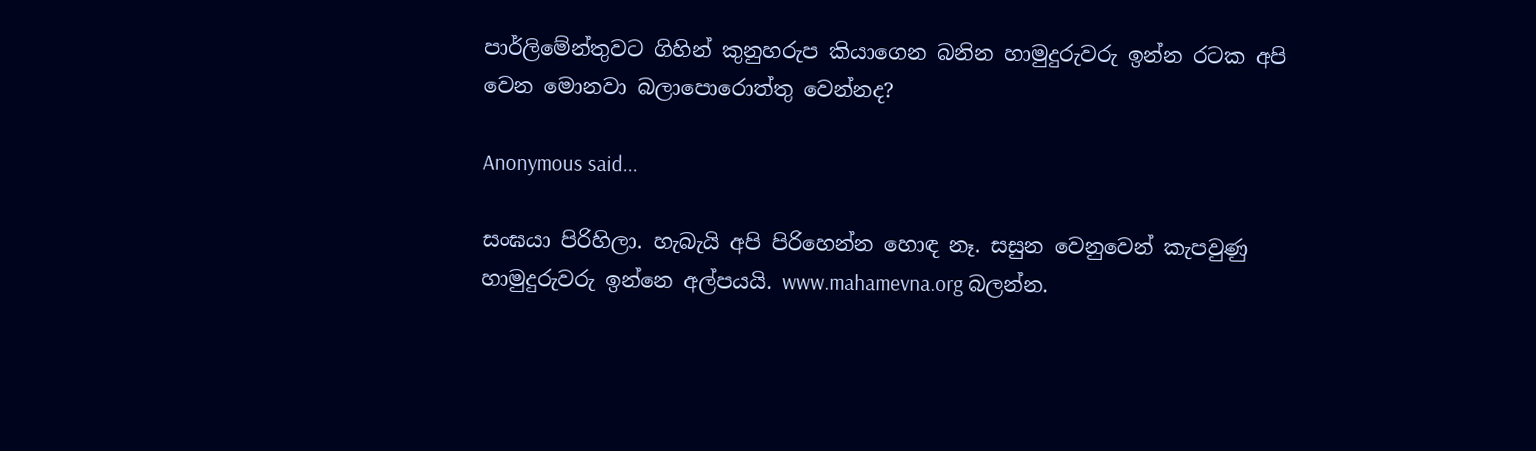පාර්ලිමේන්තුවට ගිහින් කුනුහරුප කියාගෙන බනින හාමුදුරුවරු ඉන්න රටක අපි වෙන මොනවා බලාපොරොත්තු වෙන්නද?

Anonymous said...

සංඝයා පිරිහිලා. හැබැයි අපි පිරිහෙන්න හොඳ නෑ. සසුන වෙනුවෙන් කැපවුණු හාමුදුරුවරු ඉන්නෙ අල්පයයි. www.mahamevna.org බලන්න.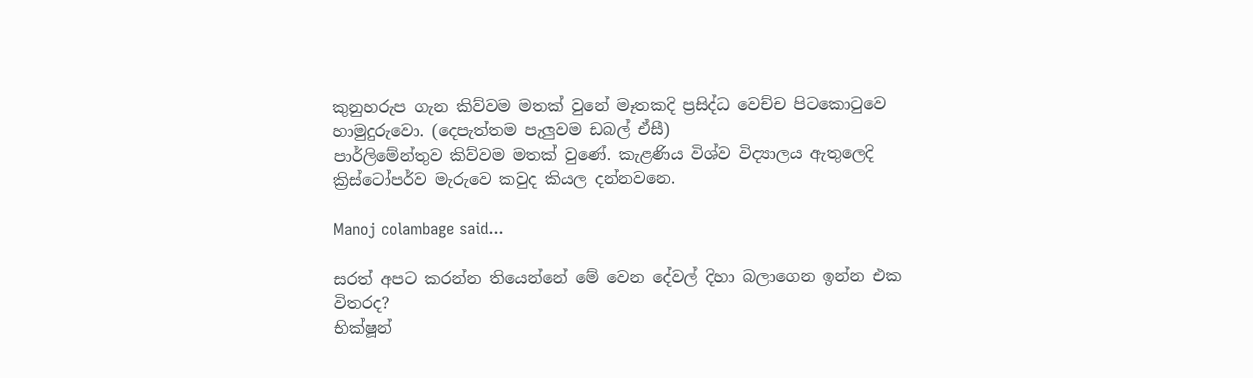කුනුහරුප ගැන කිව්වම මතක් වුනේ මෑතකදි ප්‍රසිද්ධ වෙච්ච පිටකොටුවෙ හාමුදුරුවො. (දෙපැත්තම පැලුවම ඩබල් ඒසී)
පාර්ලිමේන්තුව කිව්වම මතක් වුණේ. කැළණිය විශ්ව විද්‍යාලය ඇතුලෙදි ක්‍රිස්ටෝපර්ව මැරුවෙ කවුද කියල දන්නවනෙ.

Manoj colambage said...

සරත් අපට කරන්න තියෙන්නේ මේ වෙන දේවල් දිහා බලාගෙන ඉන්න එක විතරද?
භික්ෂූන්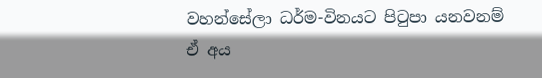වහන්සේලා ධර්ම-විනයට පිටුපා යනවනම්
ඒ අය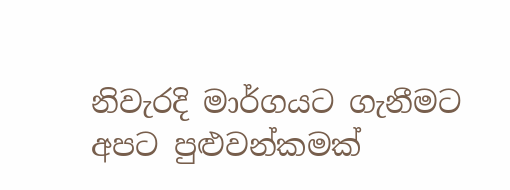නිවැරදි මාර්ගයට ගැනීමට අපට පුළුවන්කමක්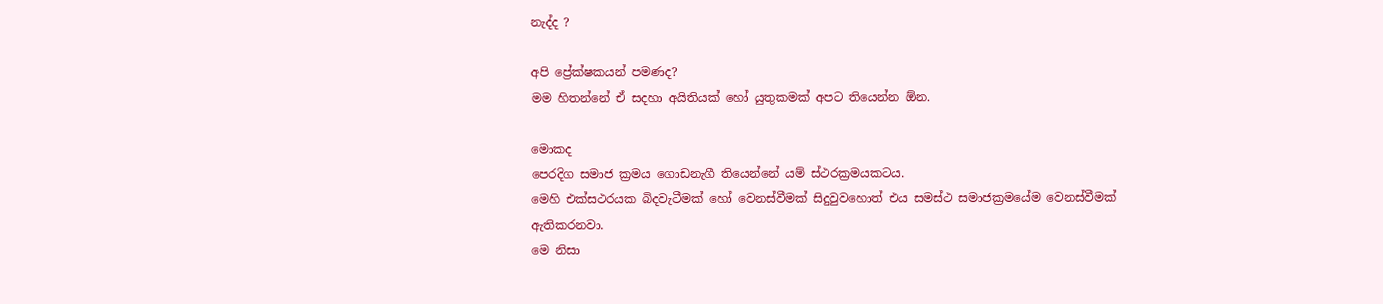නැද්ද ?

අපි ප්‍රේක්ෂකයන් පමණද?
මම හිතන්නේ ඒ සදහා අයිතියක් හෝ යුතුකමක් අපට තියෙන්න ඕන.

මොකද
පෙරදිග සමාජ ක්‍රමය ගොඩනැගී තියෙන්නේ යම් ස්ථරක්‍රමයකටය.
මෙහි එක්සථරයක බිදවැටීමක් හෝ වෙනස්වීමක් සිදුවුවහොත් එය සමස්ථ සමාජක්‍රමයේම වෙනස්වීමක් ඇතිකරනවා.
මෙ නිසා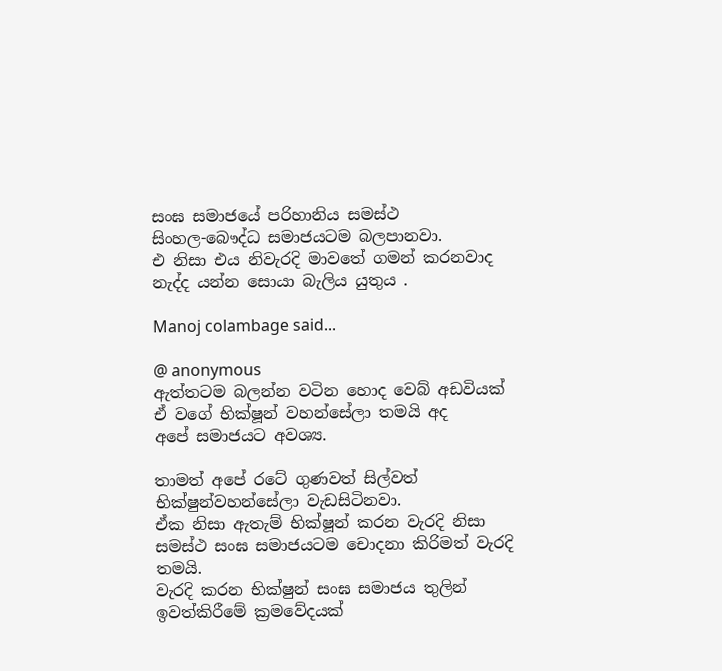සංඝ සමාජයේ පරිහානිය සමස්ථ
සිංහල-බෞද්ධ සමාජයටම බලපානවා.
එ නිසා එය නිවැරදි මාවතේ ගමන් කරනවාද නැද්ද යන්න සොයා බැලිය යුතුය .

Manoj colambage said...

@ anonymous
ඇත්තටම බලන්න වටින හොද වෙබ් අඩවියක්
ඒ වගේ භික්ෂූන් වහන්සේලා තමයි අද
අපේ සමාජයට අවශ්‍ය.

තාමත් අපේ රටේ ගුණවත් සිල්වත් භික්ෂුන්වහන්සේලා වැඩසිටිනවා.
ඒක නිසා ඇතැම් භික්ෂූන් කරන වැරදි නිසා
සමස්ථ සංඝ සමාජයටම චොදනා කිරිමත් වැරදි
තමයි.
වැරදි කරන භික්ෂුන් සංඝ සමාජය තුලින් ඉවත්කිරීමේ ක්‍රමවේදයක්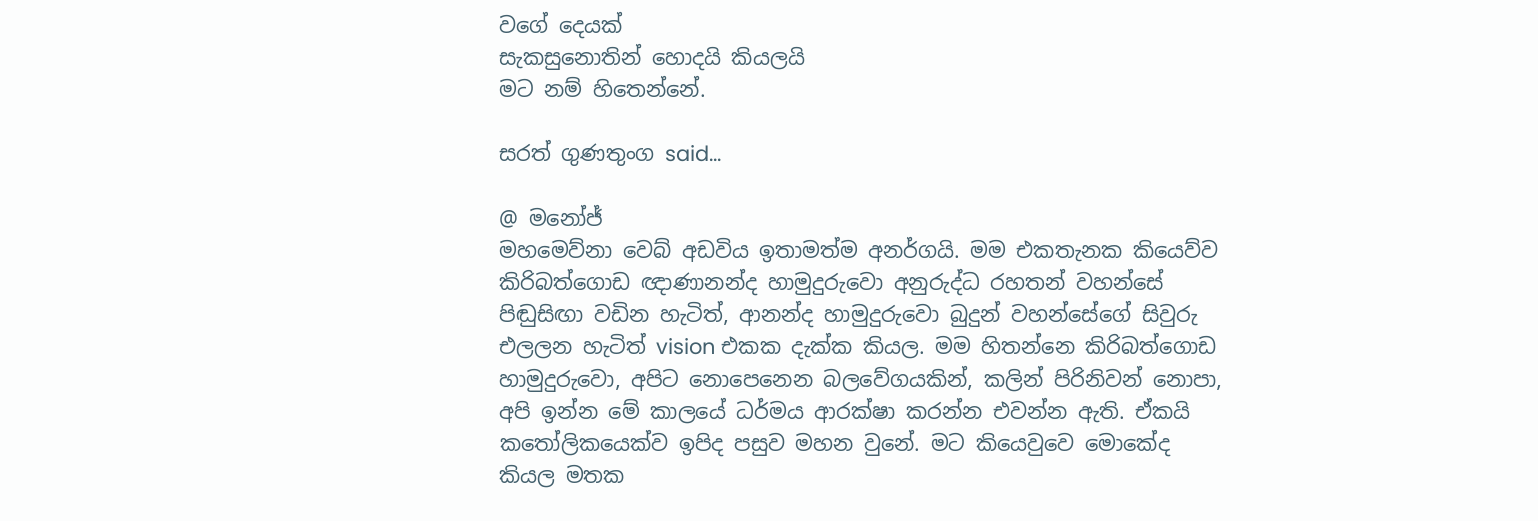වගේ දෙයක්
සැකසුනොතින් හොදයි කියලයි
මට ‍නම් හිතෙන්නේ.

සරත් ගුණතුංග said...

@ මනෝජ්
මහමෙව්නා වෙබ් අඩවිය ඉතාමත්ම අනර්ගයි. මම එකතැනක කියෙව්ව කිරිබත්ගොඩ ඥාණානන්ද හාමුදුරුවො අනුරුද්ධ රහතන් වහන්සේ පිඬුසිඟා වඩින හැටිත්, ආනන්ද හාමුදුරුවො බුදුන් වහන්සේගේ සිවුරු එලලන හැටිත් vision එකක දැක්ක කියල. මම හිතන්නෙ කිරිබත්ගොඩ හාමුදුරුවො, අපිට නොපෙනෙන බලවේගයකින්, කලින් පිරිනිවන් නොපා, අපි ඉන්න මේ කාලයේ ධර්මය ආරක්ෂා කරන්න එවන්න ඇති. ඒකයි කතෝලිකයෙක්ව ඉපිද පසුව මහන වුනේ. මට කියෙවුවෙ මොකේද කියල මතක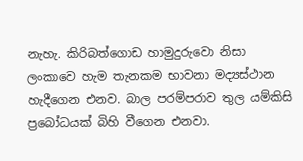නැහැ. කිරිබත්ගොඩ හාමුදුරුවො නිසා ලංකාවෙ හැම තැනකම භාවනා මද්‍යස්ථාන හැදීගෙන එනව. බාල පරම්පරාව තුල යම්කිසි ප්‍රබෝධයක් බිහි වීගෙන එනවා.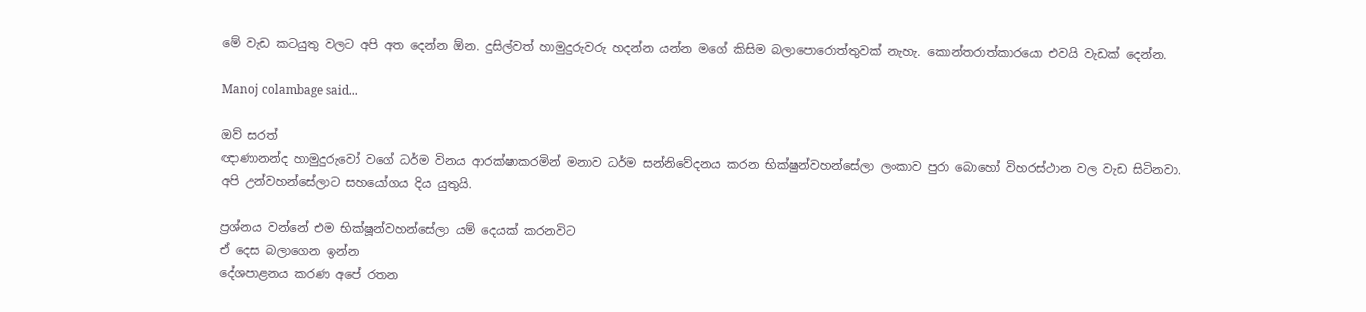මේ වැඩ කටයුතු වලට අපි අත දෙන්න ඕන. දුසිල්වත් හාමුදුරුවරු හදන්න යන්න මගේ කිසිම බලාපොරොත්තුවක් නැහැ. කොන්තරාත්කාරයො එවයි වැඩක් දෙන්න.

Manoj colambage said...

ඔව් සරත්
ඥාණානන්ද හාමුදුරුවෝ වගේ ධර්ම විනය ආරක්ෂාකරමින් මනාව ධර්ම සන්නිවේදනය කරන භික්ෂුන්වහන්සේලා ලංකාව පුරා බොහෝ විහරස්ථාන වල වැඩ සිටිනවා.
අපි උන්වහන්සේලාට සහයෝගය දිය යුතුයි.

ප්‍රශ්නය වන්නේ එම භික්ෂූන්වහන්සේලා යම් දෙයක් කරනවිට
ඒ දෙස බලාගෙන ඉන්න
දේශපාළනය කරණ අපේ රතන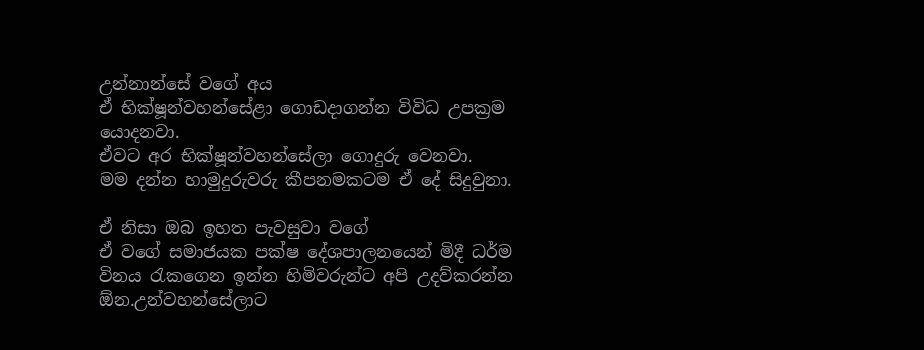උන්නා‍න්සේ වගේ අය
ඒ භික්ෂූන්වහන්සේළා ගොඩදාගන්න විවිධ උපක්‍රම යොදනවා.
ඒවට අර භික්ෂූන්වහන්සේලා ගොදුරු වෙනවා.
මම දන්න හාමුදුරුවරු කීපනමකටම ඒ දේ සිදුවුනා.

ඒ නිසා ඔබ ඉහත පැවසුවා වගේ
ඒ වගේ සමාජයක පක්ෂ දේශපාලනයෙන් මිදී ධර්ම විනය රැකගෙන ඉන්න හිමිවරුන්ට අපි උදව්කරන්න ඕන.උන්වහන්සේලාට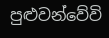පුළුවන්වේවි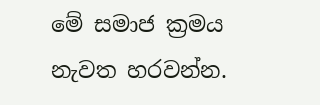මේ සමාජ ක්‍රමය නැවත හරවන්න.